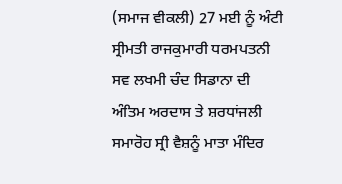(ਸਮਾਜ ਵੀਕਲੀ) 27 ਮਈ ਨੂੰ ਅੰਟੀ ਸ੍ਰੀਮਤੀ ਰਾਜਕੁਮਾਰੀ ਧਰਮਪਤਨੀ ਸਵ ਲਖਮੀ ਚੰਦ ਸਿਡਾਨਾ ਦੀ ਅੰਤਿਮ ਅਰਦਾਸ ਤੇ ਸ਼ਰਧਾਂਜਲੀ ਸਮਾਰੋਹ ਸ੍ਰੀ ਵੈਸ਼ਨੂੰ ਮਾਤਾ ਮੰਦਿਰ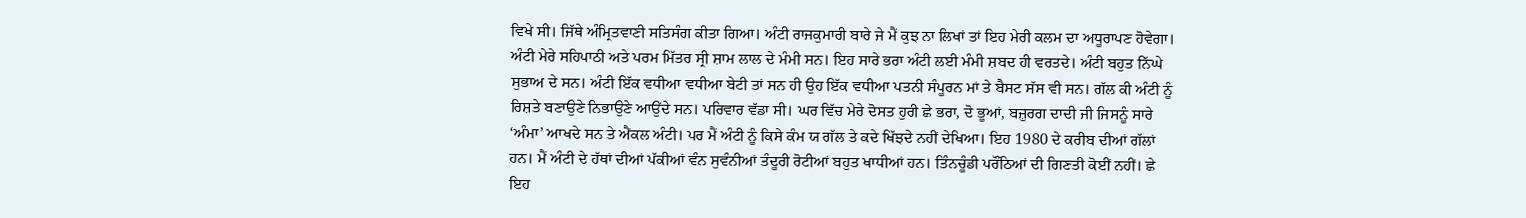ਵਿਖੇ ਸੀ। ਜਿੱਥੇ ਅੰਮ੍ਰਿਤਵਾਣੀ ਸਤਿਸੰਗ ਕੀਤਾ ਗਿਆ। ਅੰਟੀ ਰਾਜਕੁਮਾਰੀ ਬਾਰੇ ਜੇ ਮੈਂ ਕੁਝ ਨਾ ਲਿਖਾਂ ਤਾਂ ਇਹ ਮੇਰੀ ਕਲਮ ਦਾ ਅਧੂਰਾਪਣ ਹੋਵੇਗਾ। ਅੰਟੀ ਮੇਰੇ ਸਹਿਪਾਠੀ ਅਤੇ ਪਰਮ ਮਿੱਤਰ ਸ੍ਰੀ ਸ਼ਾਮ ਲਾਲ ਦੇ ਮੰਮੀ ਸਨ। ਇਹ ਸਾਰੇ ਭਰਾ ਅੰਟੀ ਲਈ ਮੰਮੀ ਸ਼ਬਦ ਹੀ ਵਰਤਦੇ। ਅੰਟੀ ਬਹੁਤ ਨਿੱਘੇ ਸੁਭਾਅ ਦੇ ਸਨ। ਅੰਟੀ ਇੱਕ ਵਧੀਆ ਵਧੀਆ ਬੇਟੀ ਤਾਂ ਸਨ ਹੀ ਉਹ ਇੱਕ ਵਧੀਆ ਪਤਨੀ ਸੰਪੂਰਨ ਮਾਂ ਤੇ ਬੈਸਟ ਸੱਸ ਵੀ ਸਨ। ਗੱਲ ਕੀ ਅੰਟੀ ਨੂੰ ਰਿਸ਼ਤੇ ਬਣਾਉਣੇ ਨਿਭਾਉਣੇ ਆਉਂਦੇ ਸਨ। ਪਰਿਵਾਰ ਵੱਡਾ ਸੀ। ਘਰ ਵਿੱਚ ਮੇਰੇ ਦੋਸਤ ਹੁਰੀ ਛੇ ਭਰਾ, ਦੋ ਭੂਆਂ, ਬਜ਼ੁਰਗ ਦਾਦੀ ਜੀ ਜਿਸਨੂੰ ਸਾਰੇ ‘ਅੰਮਾ’ ਆਖਦੇ ਸਨ ਤੇ ਐਂਕਲ ਅੰਟੀ। ਪਰ ਮੈਂ ਅੰਟੀ ਨੂੰ ਕਿਸੇ ਕੰਮ ਯ ਗੱਲ ਤੇ ਕਦੇ ਖਿੱਝਦੇ ਨਹੀਂ ਦੇਖਿਆ। ਇਹ 1980 ਦੇ ਕਰੀਬ ਦੀਆਂ ਗੱਲਾਂ ਹਨ। ਮੈਂ ਅੰਟੀ ਦੇ ਹੱਥਾਂ ਦੀਆਂ ਪੱਕੀਆਂ ਵੰਨ ਸੁਵੰਨੀਆਂ ਤੰਦੂਰੀ ਰੋਟੀਆਂ ਬਹੁਤ ਖਾਧੀਆਂ ਹਨ। ਤਿੰਨਚੂੰਡੀ ਪਰੌਂਠਿਆਂ ਦੀ ਗਿਣਤੀ ਕੋਈਂ ਨਹੀਂ। ਛੇ ਇਹ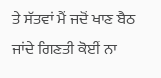ਤੇ ਸੱਤਵਾਂ ਮੈਂ ਜਦੋਂ ਖਾਣ ਬੈਠ ਜਾਂਦੇ ਗਿਣਤੀ ਕੋਈਂ ਨਾ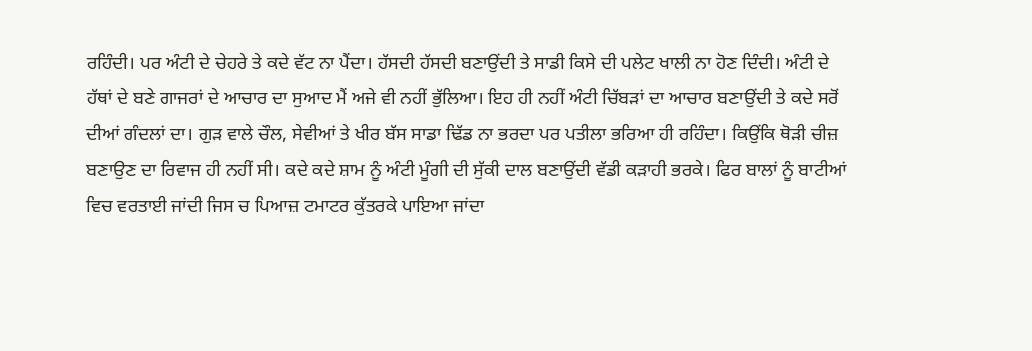ਰਹਿੰਦੀ। ਪਰ ਅੰਟੀ ਦੇ ਚੇਹਰੇ ਤੇ ਕਦੇ ਵੱਟ ਨਾ ਪੈਂਦਾ। ਹੱਸਦੀ ਹੱਸਦੀ ਬਣਾਉਂਦੀ ਤੇ ਸਾਡੀ ਕਿਸੇ ਦੀ ਪਲੇਟ ਖਾਲੀ ਨਾ ਹੋਣ ਦਿੰਦੀ। ਅੰਟੀ ਦੇ ਹੱਥਾਂ ਦੇ ਬਣੇ ਗਾਜਰਾਂ ਦੇ ਆਚਾਰ ਦਾ ਸੁਆਦ ਮੈਂ ਅਜੇ ਵੀ ਨਹੀਂ ਭੁੱਲਿਆ। ਇਹ ਹੀ ਨਹੀਂ ਅੰਟੀ ਚਿੱਬੜਾਂ ਦਾ ਆਚਾਰ ਬਣਾਉਂਦੀ ਤੇ ਕਦੇ ਸਰੋਂ ਦੀਆਂ ਗੰਦਲਾਂ ਦਾ। ਗੁੜ ਵਾਲੇ ਚੌਲ, ਸੇਵੀਆਂ ਤੇ ਖੀਰ ਬੱਸ ਸਾਡਾ ਢਿੱਡ ਨਾ ਭਰਦਾ ਪਰ ਪਤੀਲਾ ਭਰਿਆ ਹੀ ਰਹਿੰਦਾ। ਕਿਉਂਕਿ ਥੋਡ਼ੀ ਚੀਜ਼ ਬਣਾਉਣ ਦਾ ਰਿਵਾਜ ਹੀ ਨਹੀਂ ਸੀ। ਕਦੇ ਕਦੇ ਸ਼ਾਮ ਨੂੰ ਅੰਟੀ ਮੂੰਗੀ ਦੀ ਸੁੱਕੀ ਦਾਲ ਬਣਾਉਂਦੀ ਵੱਡੀ ਕੜਾਹੀ ਭਰਕੇ। ਫਿਰ ਬਾਲਾਂ ਨੂੰ ਬਾਟੀਆਂ ਵਿਚ ਵਰਤਾਈ ਜਾਂਦੀ ਜਿਸ ਚ ਪਿਆਜ਼ ਟਮਾਟਰ ਕੁੱਤਰਕੇ ਪਾਇਆ ਜਾਂਦਾ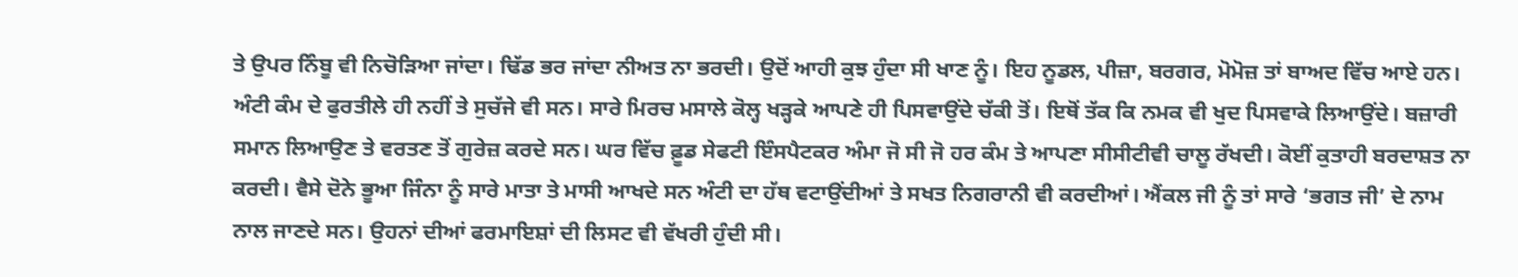ਤੇ ਉਪਰ ਨਿੰਬੂ ਵੀ ਨਿਚੋੜਿਆ ਜਾਂਦਾ। ਢਿੱਡ ਭਰ ਜਾਂਦਾ ਨੀਅਤ ਨਾ ਭਰਦੀ। ਉਦੋਂ ਆਹੀ ਕੁਝ ਹੁੰਦਾ ਸੀ ਖਾਣ ਨੂੰ। ਇਹ ਨੂਡਲ, ਪੀਜ਼ਾ, ਬਰਗਰ, ਮੋਮੋਜ਼ ਤਾਂ ਬਾਅਦ ਵਿੱਚ ਆਏ ਹਨ। ਅੰਟੀ ਕੰਮ ਦੇ ਫੁਰਤੀਲੇ ਹੀ ਨਹੀਂ ਤੇ ਸੁਚੱਜੇ ਵੀ ਸਨ। ਸਾਰੇ ਮਿਰਚ ਮਸਾਲੇ ਕੋਲ੍ਹ ਖੜ੍ਹਕੇ ਆਪਣੇ ਹੀ ਪਿਸਵਾਉਂਦੇ ਚੱਕੀ ਤੋਂ। ਇਥੋਂ ਤੱਕ ਕਿ ਨਮਕ ਵੀ ਖੁਦ ਪਿਸਵਾਕੇ ਲਿਆਉਂਦੇ। ਬਜ਼ਾਰੀ ਸਮਾਨ ਲਿਆਉਣ ਤੇ ਵਰਤਣ ਤੋਂ ਗੁਰੇਜ਼ ਕਰਦੇ ਸਨ। ਘਰ ਵਿੱਚ ਫ਼ੂਡ ਸੇਫਟੀ ਇੰਸਪੈਟਕਰ ਅੰਮਾ ਜੋ ਸੀ ਜੋ ਹਰ ਕੰਮ ਤੇ ਆਪਣਾ ਸੀਸੀਟੀਵੀ ਚਾਲੂ ਰੱਖਦੀ। ਕੋਈਂ ਕੁਤਾਹੀ ਬਰਦਾਸ਼ਤ ਨਾ ਕਰਦੀ। ਵੈਸੇ ਦੋਨੇ ਭੂਆ ਜਿੰਨਾ ਨੂੰ ਸਾਰੇ ਮਾਤਾ ਤੇ ਮਾਸੀ ਆਖਦੇ ਸਨ ਅੰਟੀ ਦਾ ਹੱਥ ਵਟਾਉਂਦੀਆਂ ਤੇ ਸਖਤ ਨਿਗਰਾਨੀ ਵੀ ਕਰਦੀਆਂ। ਐਂਕਲ ਜੀ ਨੂੰ ਤਾਂ ਸਾਰੇ ‘ਭਗਤ ਜੀ’ ਦੇ ਨਾਮ ਨਾਲ ਜਾਣਦੇ ਸਨ। ਉਹਨਾਂ ਦੀਆਂ ਫਰਮਾਇਸ਼ਾਂ ਦੀ ਲਿਸਟ ਵੀ ਵੱਖਰੀ ਹੁੰਦੀ ਸੀ।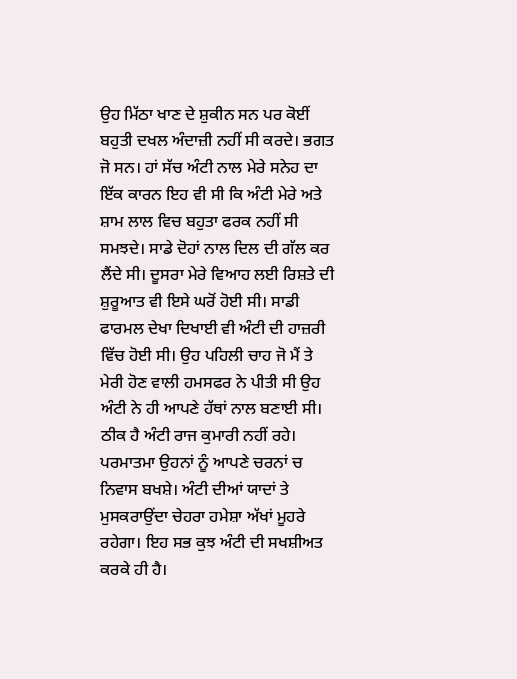ਉਹ ਮਿੱਠਾ ਖਾਣ ਦੇ ਸ਼ੁਕੀਨ ਸਨ ਪਰ ਕੋਈਂ ਬਹੁਤੀ ਦਖਲ ਅੰਦਾਜ਼ੀ ਨਹੀਂ ਸੀ ਕਰਦੇ। ਭਗਤ ਜੋ ਸਨ। ਹਾਂ ਸੱਚ ਅੰਟੀ ਨਾਲ ਮੇਰੇ ਸਨੇਹ ਦਾ ਇੱਕ ਕਾਰਨ ਇਹ ਵੀ ਸੀ ਕਿ ਅੰਟੀ ਮੇਰੇ ਅਤੇ ਸ਼ਾਮ ਲਾਲ ਵਿਚ ਬਹੁਤਾ ਫਰਕ ਨਹੀਂ ਸੀ ਸਮਝਦੇ। ਸਾਡੇ ਦੋਹਾਂ ਨਾਲ ਦਿਲ ਦੀ ਗੱਲ ਕਰ ਲੈਂਦੇ ਸੀ। ਦੂਸਰਾ ਮੇਰੇ ਵਿਆਹ ਲਈ ਰਿਸ਼ਤੇ ਦੀ ਸ਼ੁਰੂਆਤ ਵੀ ਇਸੇ ਘਰੋਂ ਹੋਈ ਸੀ। ਸਾਡੀ ਫਾਰਮਲ ਦੇਖਾ ਦਿਖਾਈ ਵੀ ਅੰਟੀ ਦੀ ਹਾਜ਼ਰੀ ਵਿੱਚ ਹੋਈ ਸੀ। ਉਹ ਪਹਿਲੀ ਚਾਹ ਜੋ ਮੈਂ ਤੇ ਮੇਰੀ ਹੋਣ ਵਾਲੀ ਹਮਸਫਰ ਨੇ ਪੀਤੀ ਸੀ ਉਹ ਅੰਟੀ ਨੇ ਹੀ ਆਪਣੇ ਹੱਥਾਂ ਨਾਲ ਬਣਾਈ ਸੀ। ਠੀਕ ਹੈ ਅੰਟੀ ਰਾਜ ਕੁਮਾਰੀ ਨਹੀਂ ਰਹੇ। ਪਰਮਾਤਮਾ ਉਹਨਾਂ ਨੂੰ ਆਪਣੇ ਚਰਨਾਂ ਚ ਨਿਵਾਸ ਬਖਸ਼ੇ। ਅੰਟੀ ਦੀਆਂ ਯਾਦਾਂ ਤੇ ਮੁਸਕਰਾਉਂਦਾ ਚੇਹਰਾ ਹਮੇਸ਼ਾ ਅੱਖਾਂ ਮੂਹਰੇ ਰਹੇਗਾ। ਇਹ ਸਭ ਕੁਝ ਅੰਟੀ ਦੀ ਸਖਸ਼ੀਅਤ ਕਰਕੇ ਹੀ ਹੈ।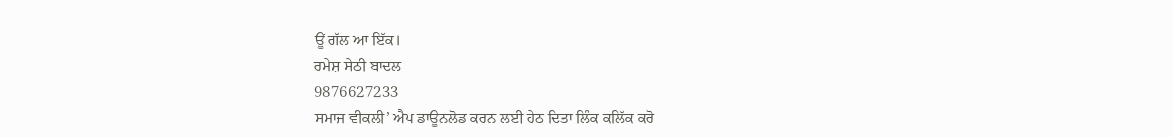ਊਂ ਗੱਲ ਆ ਇੱਕ।
ਰਮੇਸ਼ ਸੇਠੀ ਬਾਦਲ
9876627233
ਸਮਾਜ ਵੀਕਲੀ’ ਐਪ ਡਾਊਨਲੋਡ ਕਰਨ ਲਈ ਹੇਠ ਦਿਤਾ ਲਿੰਕ ਕਲਿੱਕ ਕਰੋ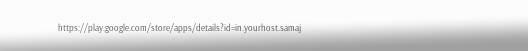https://play.google.com/store/apps/details?id=in.yourhost.samaj